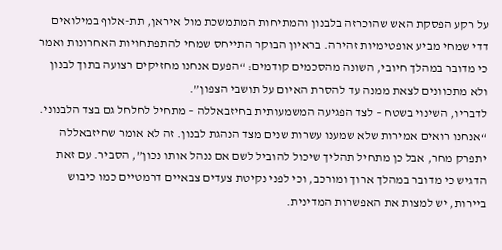על רקע הפסקת האש שהוכרזה בלבנון והמתיחות המתמשכת מול איראן, תת-אלוף במילואים דדי שמחי מביע אופטימיות זהירה. בראיון הבוקר התייחס שמחי להתפתחויות האחרונות ואמר כי מדובר במהלך חיובי, השונה מהסכמים קודמים: “הפעם אנחנו מחזיקים רצועה בתוך לבנון ולא מתכוונים לצאת ממנה עד להסרת האיום על תושבי הצפון”.
לדבריו, השינוי בשטח – לצד הפגיעה המשמעותית בחיזבאללה – מתחיל לחלחל גם בצד הלבנוני. “אנחנו רואים אמירות שלא שמענו עשרות שנים מצד הנהגת לבנון. זה לא אומר שחיזבאללה יתפרק מחר, אבל כן מתחיל תהליך שיכול להוביל לשם אם ננהל אותו נכון”, הסביר. עם זאת הדגיש כי מדובר במהלך ארוך ומורכב, וכי לפני נקיטת צעדים צבאיים דרמטיים כמו כיבוש ביירות, יש למצות את האפשרות המדינית.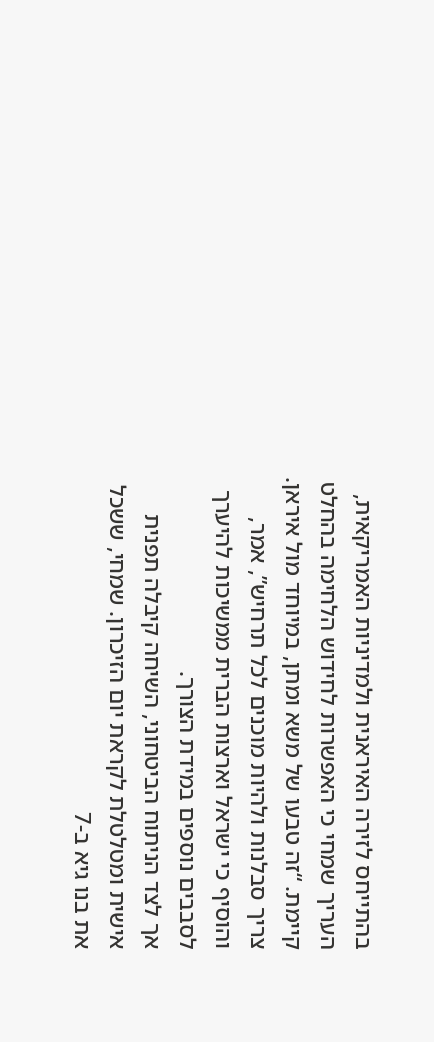בהתייחס לזירה האיראנית ולמדיניות האמריקאית, העריך שמחי כי האפשרות לחידוש הלחימה בהחלט קיימת. “זה טבעו של משא ומתן, במיוחד מול איראן. צריך סבלנות ולהיות מוכנים לכל תרחיש”, אמר, והוסיף כי ישראל וארצות הברית ממשיכות להיערך לסבבים נוספים במידת הצורך.
אך לצד הניתוח הביטחוני, השיחה קיבלה תפנית אישית ומטלטלת לקראת יום הזיכרון. שמחי, ששכל את בנו גיא ב-7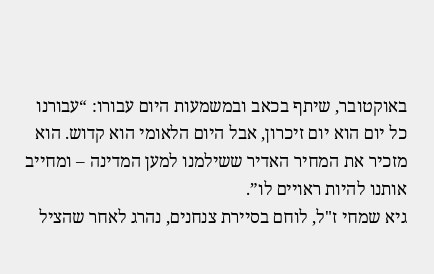באוקטובר, שיתף בכאב ובמשמעות היום עבורו: “עבורנו כל יום הוא יום זיכרון, אבל היום הלאומי הוא קדוש. הוא מזכיר את המחיר האדיר ששילמנו למען המדינה – ומחייב אותנו להיות ראויים לו”.
גיא שמחי ז"ל, לוחם בסיירת צנחנים, נהרג לאחר שהציל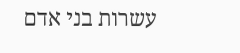עשרות בני אדם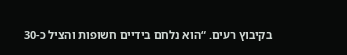בקיבוץ רעים. “הוא נלחם בידיים חשופות והציל כ-30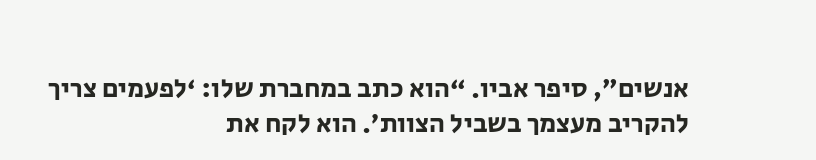אנשים”, סיפר אביו. “הוא כתב במחברת שלו: ‘לפעמים צריך להקריב מעצמך בשביל הצוות’. הוא לקח את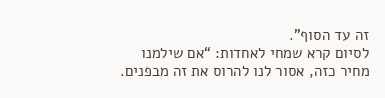זה עד הסוף”.
לסיום קרא שמחי לאחדות: “אם שילמנו מחיר כזה, אסור לנו להרוס את זה מבפנים.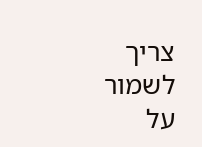צריך לשמור על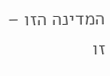המדינה הזו – זו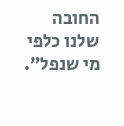החובה שלנו כלפי מי שנפל”.